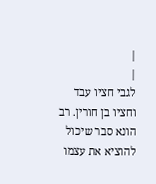|
|
לגבי חציו עבד וחציו בן חורין. רב הונא סבר שיכול להוציא את עצמו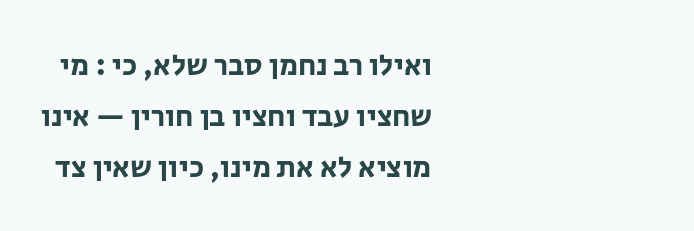ואילו רב נחמן סבר שלא, כי : מי שחציו עבד וחציו בן חורין — אינו מוציא לא את מינו, כיון שאין צד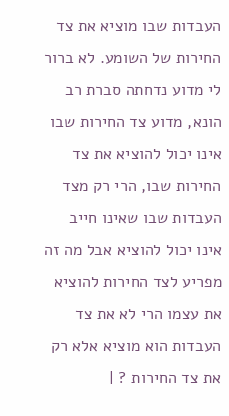העבדות שבו מוציא את צד החירות של השומע. לא ברור לי מדוע נדחתה סברת רב הונא, מדוע צד החירות שבו אינו יכול להוציא את צד החירות שבו, הרי רק מצד העבדות שבו שאינו חייב אינו יכול להוציא אבל מה זה מפריע לצד החירות להוציא את עצמו הרי לא את צד העבדות הוא מוציא אלא רק את צד החירות ? |